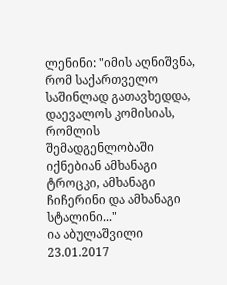ლენინი: "იმის აღნიშვნა, რომ საქართველო საშინლად გათავხედდა, დაევალოს კომისიას, რომლის შემადგენლობაში იქნებიან ამხანაგი ტროცკი, ამხანაგი ჩიჩერინი და ამხანაგი სტალინი..."
ია აბულაშვილი
23.01.2017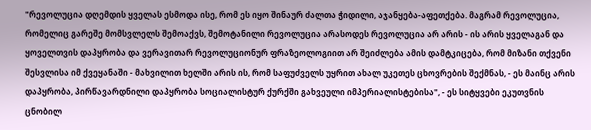"რევოლუცია დღემდის ყველას ესმოდა ისე, რომ ეს იყო შინაურ ძალთა ჭიდილი, აჯანყება-აფეთქება. მაგრამ რევოლუცია, რომელიც გარეშე მომსვლელს შემოაქვს, შემოტანილი რევოლუცია არასოდეს რევოლუცია არ არის - ის არის ყველაგან და ყოველთვის დაპყრობა და ვერავითარ რევოლუციონურ ფრაზეოლოგიით არ შეიძლება ამის დამტკიცება, რომ მიზანი თქვენი შესვლისა იმ ქვეყანაში - მახვილით ხელში არის ის, რომ საფუძველს უყრით ახალ უკეთეს ცხოვრების შექმნას, - ეს მაინც არის დაპყრობა, პირწავარდნილი დაპყრობა სოციალისტურ ქურქში გახვეული იმპერიალისტებისა", - ეს სიტყვები ეკუთვნის ცნობილ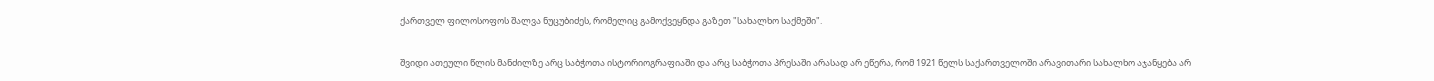ქართველ ფილოსოფოს შალვა ნუცუბიძეს, რომელიც გამოქვეყნდა გაზეთ "სახალხო საქმეში".

შვიდი ათეული წლის მანძილზე არც საბჭოთა ისტორიოგრაფიაში და არც საბჭოთა პრესაში არასად არ ეწერა, რომ 1921 წელს საქართველოში არავითარი სახალხო აჯანყება არ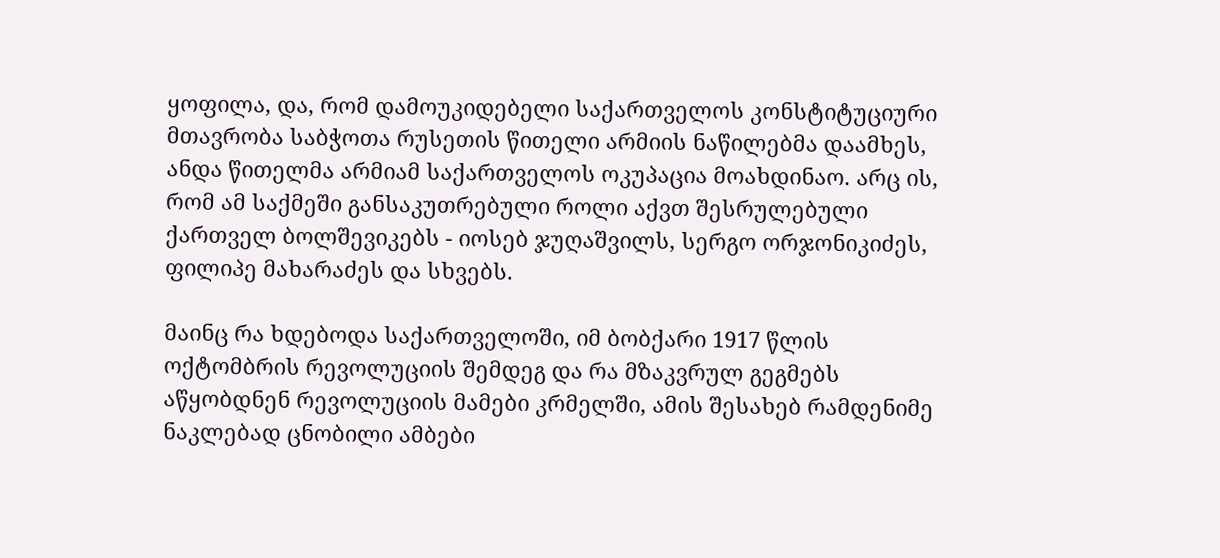ყოფილა, და, რომ დამოუკიდებელი საქართველოს კონსტიტუციური მთავრობა საბჭოთა რუსეთის წითელი არმიის ნაწილებმა დაამხეს, ანდა წითელმა არმიამ საქართველოს ოკუპაცია მოახდინაო. არც ის, რომ ამ საქმეში განსაკუთრებული როლი აქვთ შესრულებული ქართველ ბოლშევიკებს - იოსებ ჯუღაშვილს, სერგო ორჯონიკიძეს, ფილიპე მახარაძეს და სხვებს.

მაინც რა ხდებოდა საქართველოში, იმ ბობქარი 1917 წლის ოქტომბრის რევოლუციის შემდეგ და რა მზაკვრულ გეგმებს აწყობდნენ რევოლუციის მამები კრმელში, ამის შესახებ რამდენიმე ნაკლებად ცნობილი ამბები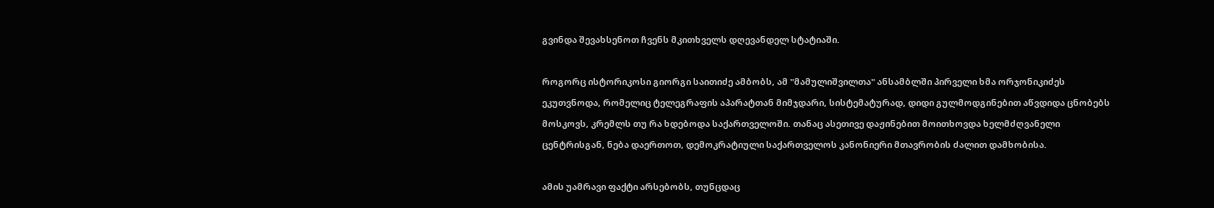გვინდა შევახსენოთ ჩვენს მკითხველს დღევანდელ სტატიაში.

როგორც ისტორიკოსი გიორგი საითიძე ამბობს, ამ "მამულიშვილთა" ანსამბლში პირველი ხმა ორჯონიკიძეს ეკუთვნოდა, რომელიც ტელეგრაფის აპარატთან მიმჯდარი, სისტემატურად, დიდი გულმოდგინებით აწვდიდა ცნობებს მოსკოვს, კრემლს თუ რა ხდებოდა საქართველოში. თანაც ასეთივე დაჟინებით მოითხოვდა ხელმძღვანელი ცენტრისგან, ნება დაერთოთ, დემოკრატიული საქართველოს კანონიერი მთავრობის ძალით დამხობისა.

ამის უამრავი ფაქტი არსებობს, თუნცდაც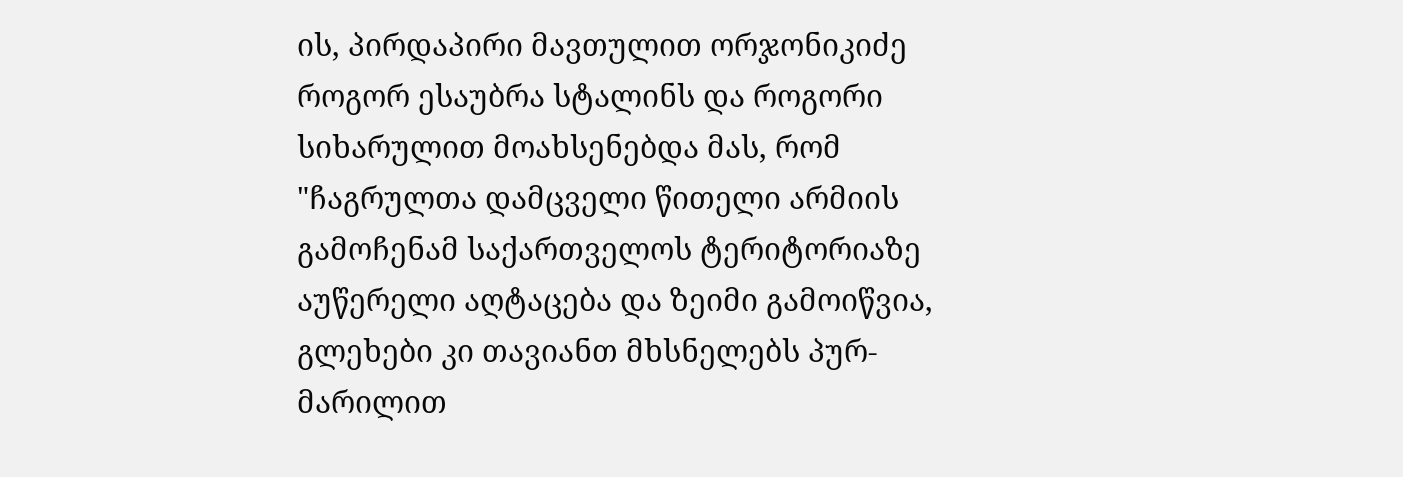ის, პირდაპირი მავთულით ორჯონიკიძე როგორ ესაუბრა სტალინს და როგორი სიხარულით მოახსენებდა მას, რომ "ჩაგრულთა დამცველი წითელი არმიის გამოჩენამ საქართველოს ტერიტორიაზე აუწერელი აღტაცება და ზეიმი გამოიწვია, გლეხები კი თავიანთ მხსნელებს პურ-მარილით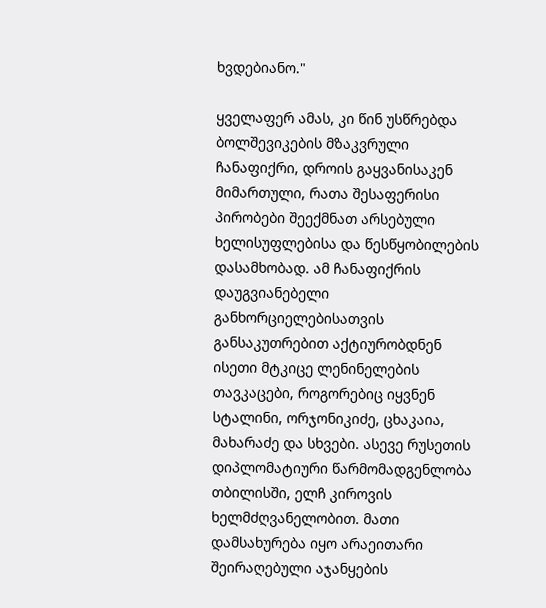ხვდებიანო."

ყველაფერ ამას, კი წინ უსწრებდა ბოლშევიკების მზაკვრული ჩანაფიქრი, დროის გაყვანისაკენ მიმართული, რათა შესაფერისი პირობები შეექმნათ არსებული ხელისუფლებისა და წესწყობილების დასამხობად. ამ ჩანაფიქრის დაუგვიანებელი განხორციელებისათვის განსაკუთრებით აქტიურობდნენ ისეთი მტკიცე ლენინელების თავკაცები, როგორებიც იყვნენ სტალინი, ორჯონიკიძე, ცხაკაია, მახარაძე და სხვები. ასევე რუსეთის დიპლომატიური წარმომადგენლობა თბილისში, ელჩ კიროვის ხელმძღვანელობით. მათი დამსახურება იყო არაეითარი შეირაღებული აჯანყების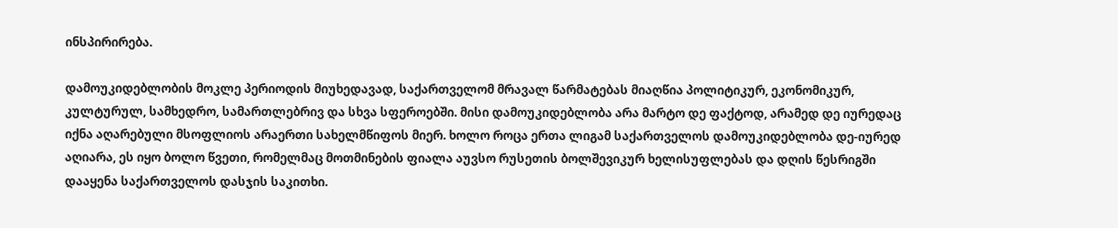ინსპირირება.

დამოუკიდებლობის მოკლე პერიოდის მიუხედავად, საქართველომ მრავალ წარმატებას მიაღწია პოლიტიკურ, ეკონომიკურ, კულტურულ, სამხედრო, სამართლებრივ და სხვა სფეროებში. მისი დამოუკიდებლობა არა მარტო დე ფაქტოდ, არამედ დე იურედაც იქნა აღარებული მსოფლიოს არაერთი სახელმწიფოს მიერ. ხოლო როცა ერთა ლიგამ საქართველოს დამოუკიდებლობა დე-იურედ აღიარა, ეს იყო ბოლო წვეთი, რომელმაც მოთმინების ფიალა აუვსო რუსეთის ბოლშევიკურ ხელისუფლებას და დღის წესრიგში დააყენა საქართველოს დასჯის საკითხი.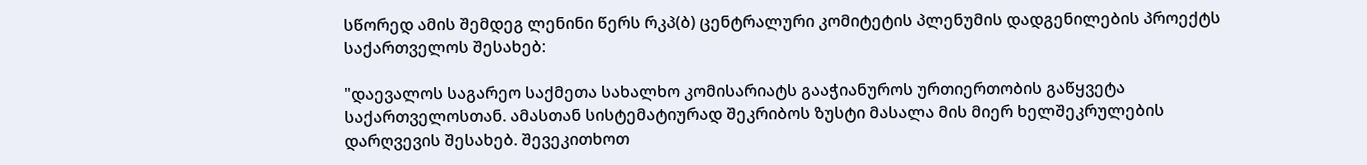სწორედ ამის შემდეგ ლენინი წერს რკპ(ბ) ცენტრალური კომიტეტის პლენუმის დადგენილების პროექტს საქართველოს შესახებ:

"დაევალოს საგარეო საქმეთა სახალხო კომისარიატს გააჭიანუროს ურთიერთობის გაწყვეტა საქართველოსთან. ამასთან სისტემატიურად შეკრიბოს ზუსტი მასალა მის მიერ ხელშეკრულების დარღვევის შესახებ. შევეკითხოთ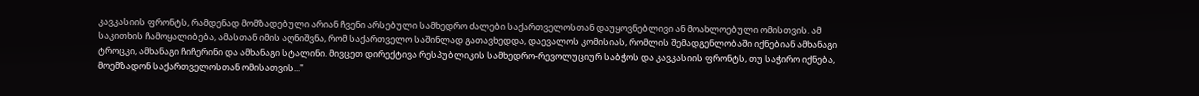კავკასიის ფრონტს, რამდენად მომზადებული არიან ჩვენი არსებული სამხედრო ძალები საქართველოსთან დაუყოვნებლივი ან მოახლოებული ომისთვის. ამ საკითხის ჩამოყალიბება, ამასთან იმის აღნიშვნა, რომ საქართველო საშინლად გათავხედდა, დაევალოს კომისიას, რომლის შემადგენლობაში იქნებიან ამხანაგი ტროცკი, ამხანაგი ჩიჩერინი და ამხანაგი სტალინი. მივცეთ დირექტივა რესპუბლიკის სამხედრო-რევოლუციურ საბჭოს და კავკასიის ფრონტს, თუ საჭირო იქნება, მოემზადონ საქართველოსთან ომისათვის..."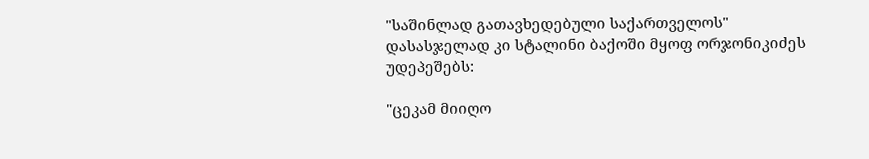"საშინლად გათავხედებული საქართველოს" დასასჯელად კი სტალინი ბაქოში მყოფ ორჯონიკიძეს უდეპეშებს:

"ცეკამ მიიღო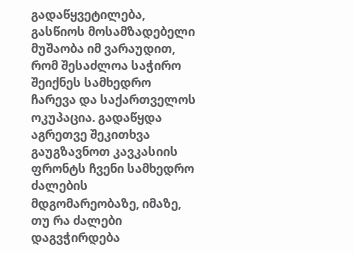გადაწყვეტილება, გასწიოს მოსამზადებელი მუშაობა იმ ვარაუდით, რომ შესაძლოა საჭირო შეიქნეს სამხედრო ჩარევა და საქართველოს ოკუპაცია. გადაწყდა აგრეთვე შეკითხვა გაუგზავნოთ კავკასიის ფრონტს ჩვენი სამხედრო ძალების მდგომარეობაზე, იმაზე, თუ რა ძალები დაგვჭირდება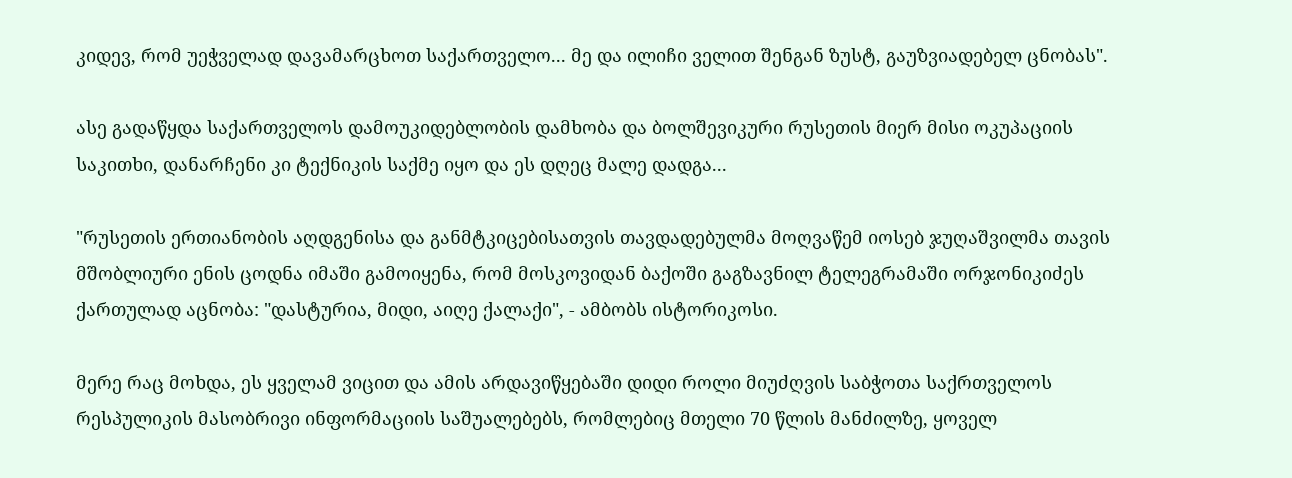კიდევ, რომ უეჭველად დავამარცხოთ საქართველო... მე და ილიჩი ველით შენგან ზუსტ, გაუზვიადებელ ცნობას".

ასე გადაწყდა საქართველოს დამოუკიდებლობის დამხობა და ბოლშევიკური რუსეთის მიერ მისი ოკუპაციის საკითხი, დანარჩენი კი ტექნიკის საქმე იყო და ეს დღეც მალე დადგა...

"რუსეთის ერთიანობის აღდგენისა და განმტკიცებისათვის თავდადებულმა მოღვაწემ იოსებ ჯუღაშვილმა თავის მშობლიური ენის ცოდნა იმაში გამოიყენა, რომ მოსკოვიდან ბაქოში გაგზავნილ ტელეგრამაში ორჯონიკიძეს ქართულად აცნობა: "დასტურია, მიდი, აიღე ქალაქი", - ამბობს ისტორიკოსი.

მერე რაც მოხდა, ეს ყველამ ვიცით და ამის არდავიწყებაში დიდი როლი მიუძღვის საბჭოთა საქრთველოს რესპულიკის მასობრივი ინფორმაციის საშუალებებს, რომლებიც მთელი 70 წლის მანძილზე, ყოველ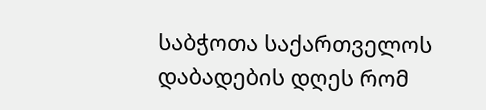საბჭოთა საქართველოს დაბადების დღეს რომ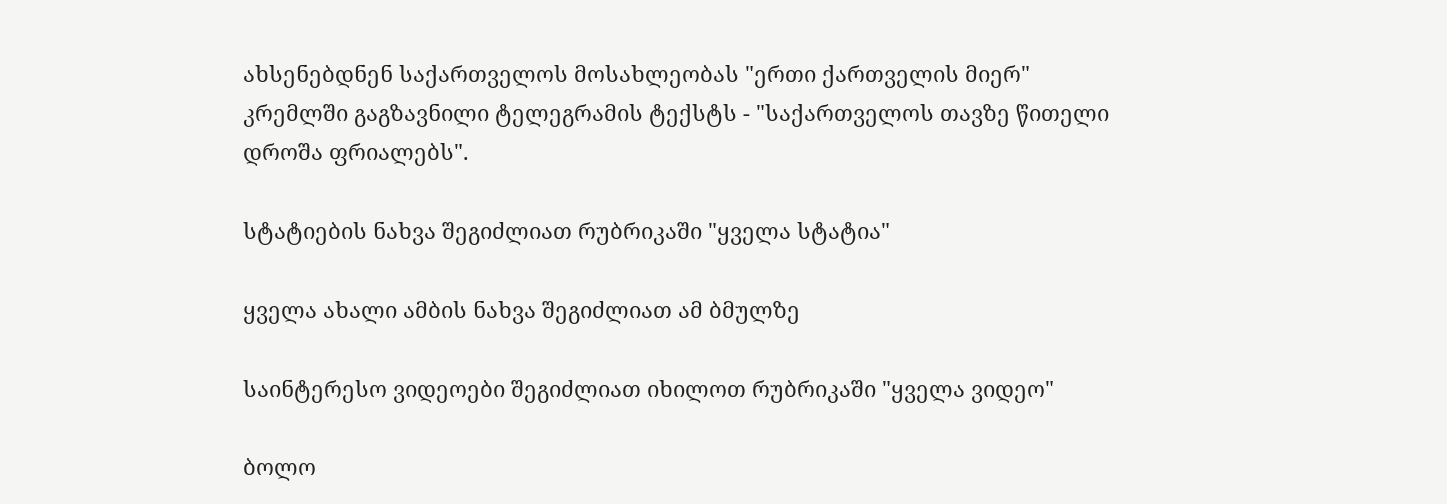ახსენებდნენ საქართველოს მოსახლეობას "ერთი ქართველის მიერ" კრემლში გაგზავნილი ტელეგრამის ტექსტს - "საქართველოს თავზე წითელი დროშა ფრიალებს".

სტატიების ნახვა შეგიძლიათ რუბრიკაში "ყველა სტატია"

ყველა ახალი ამბის ნახვა შეგიძლიათ ამ ბმულზე

საინტერესო ვიდეოები შეგიძლიათ იხილოთ რუბრიკაში "ყველა ვიდეო"

ბოლო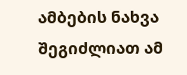ამბების ნახვა შეგიძლიათ ამ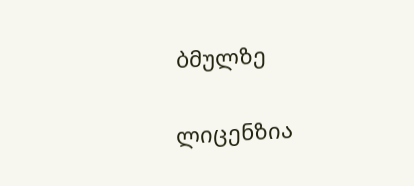ბმულზე

ლიცენზია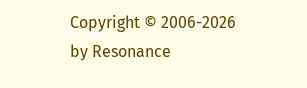Copyright © 2006-2026 by Resonance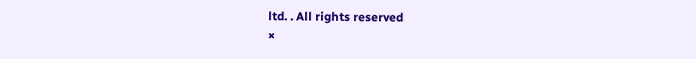ltd. . All rights reserved
×